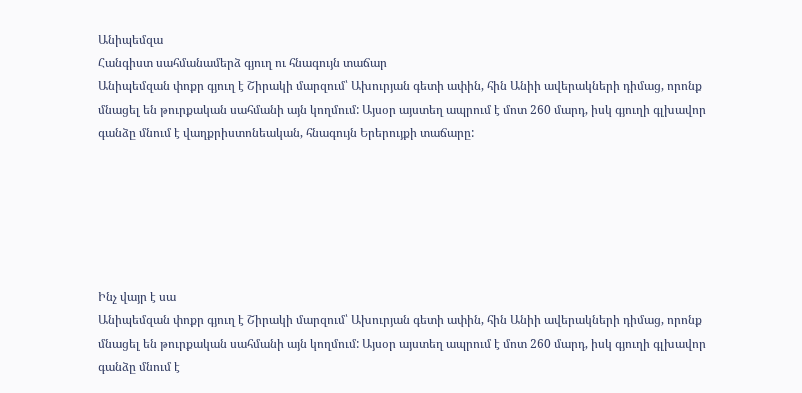Անիպեմզա
Հանգիստ սահմանամերձ գյուղ ու հնագույն տաճար
Անիպեմզան փոքր գյուղ է Շիրակի մարզում՝ Ախուրյան գետի ափին, հին Անիի ավերակների դիմաց, որոնք մնացել են թուրքական սահմանի այն կողմում: Այսօր այստեղ ապրում է մոտ 260 մարդ, իսկ գյուղի գլխավոր գանձը մնում է վաղքրիստոնեական, հնագույն Երերույքի տաճարը:






Ինչ վայր է սա
Անիպեմզան փոքր գյուղ է Շիրակի մարզում՝ Ախուրյան գետի ափին, հին Անիի ավերակների դիմաց, որոնք մնացել են թուրքական սահմանի այն կողմում: Այսօր այստեղ ապրում է մոտ 260 մարդ, իսկ գյուղի գլխավոր գանձը մնում է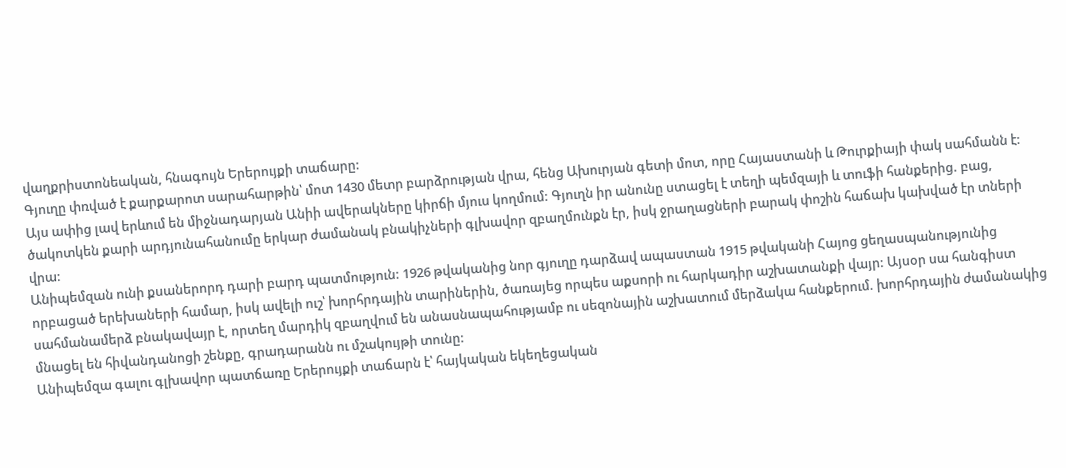վաղքրիստոնեական, հնագույն Երերույքի տաճարը:
Գյուղը փռված է քարքարոտ սարահարթին՝ մոտ 1430 մետր բարձրության վրա, հենց Ախուրյան գետի մոտ, որը Հայաստանի և Թուրքիայի փակ սահմանն է: Այս ափից լավ երևում են միջնադարյան Անիի ավերակները կիրճի մյուս կողմում: Գյուղն իր անունը ստացել է տեղի պեմզայի և տուֆի հանքերից. բաց, ծակոտկեն քարի արդյունահանումը երկար ժամանակ բնակիչների գլխավոր զբաղմունքն էր, իսկ ջրաղացների բարակ փոշին հաճախ կախված էր տների վրա:
Անիպեմզան ունի քսաներորդ դարի բարդ պատմություն: 1926 թվականից նոր գյուղը դարձավ ապաստան 1915 թվականի Հայոց ցեղասպանությունից որբացած երեխաների համար, իսկ ավելի ուշ՝ խորհրդային տարիներին, ծառայեց որպես աքսորի ու հարկադիր աշխատանքի վայր: Այսօր սա հանգիստ սահմանամերձ բնակավայր է, որտեղ մարդիկ զբաղվում են անասնապահությամբ ու սեզոնային աշխատում մերձակա հանքերում. խորհրդային ժամանակից մնացել են հիվանդանոցի շենքը, գրադարանն ու մշակույթի տունը:
Անիպեմզա գալու գլխավոր պատճառը Երերույքի տաճարն է՝ հայկական եկեղեցական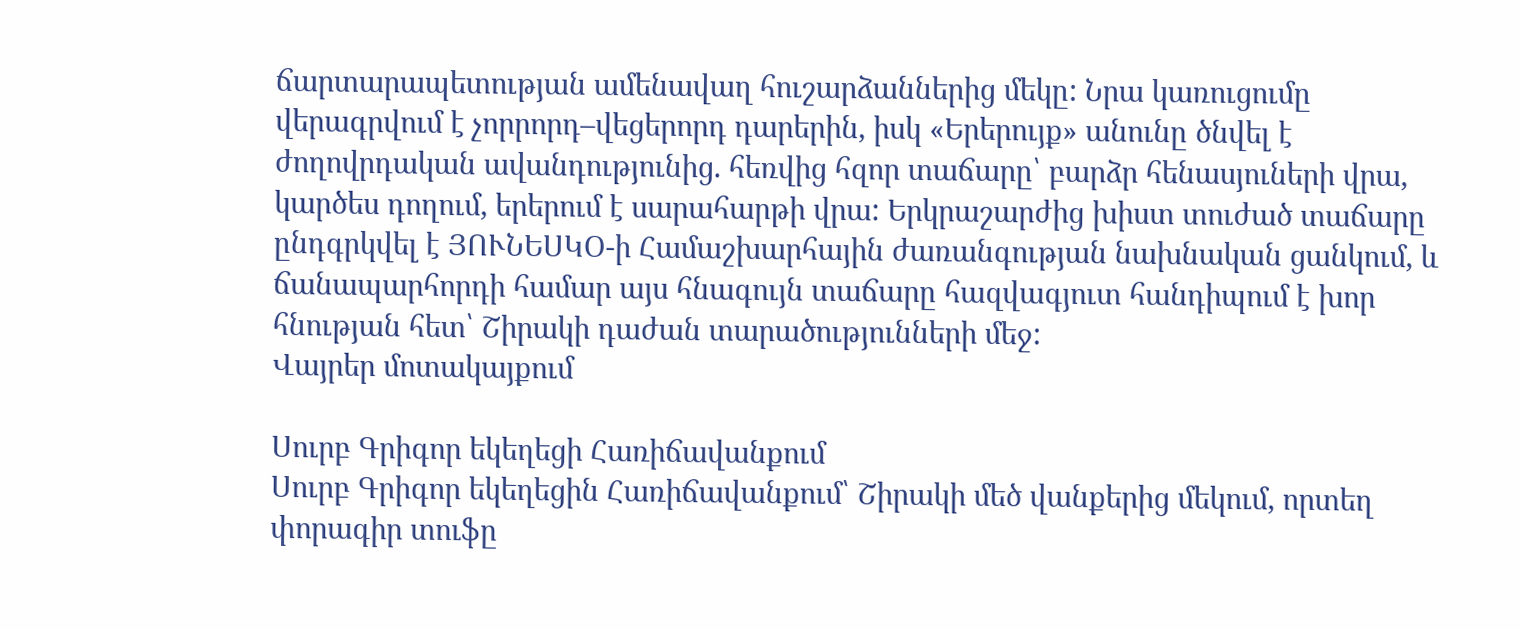ճարտարապետության ամենավաղ հուշարձաններից մեկը: Նրա կառուցումը վերագրվում է չորրորդ–վեցերորդ դարերին, իսկ «Երերույք» անունը ծնվել է ժողովրդական ավանդությունից. հեռվից հզոր տաճարը՝ բարձր հենասյուների վրա, կարծես դողում, երերում է սարահարթի վրա: Երկրաշարժից խիստ տուժած տաճարը ընդգրկվել է ՅՈՒՆԵՍԿՕ-ի Համաշխարհային ժառանգության նախնական ցանկում, և ճանապարհորդի համար այս հնագույն տաճարը հազվագյուտ հանդիպում է խոր հնության հետ՝ Շիրակի դաժան տարածությունների մեջ:
Վայրեր մոտակայքում

Սուրբ Գրիգոր եկեղեցի Հառիճավանքում
Սուրբ Գրիգոր եկեղեցին Հառիճավանքում՝ Շիրակի մեծ վանքերից մեկում, որտեղ փորագիր տուֆը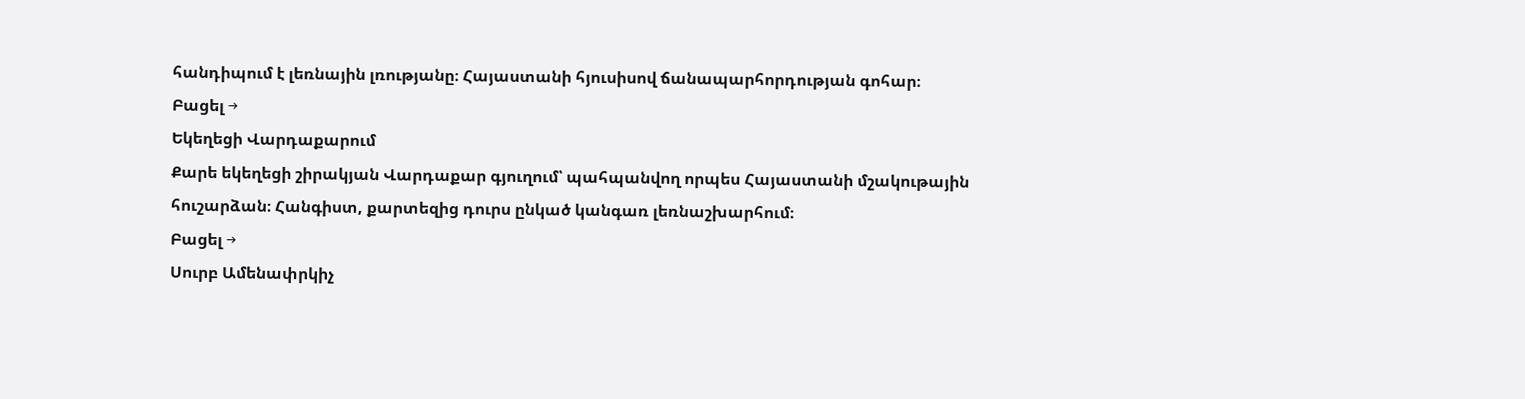հանդիպում է լեռնային լռությանը։ Հայաստանի հյուսիսով ճանապարհորդության գոհար։
Բացել →
Եկեղեցի Վարդաքարում
Քարե եկեղեցի շիրակյան Վարդաքար գյուղում՝ պահպանվող որպես Հայաստանի մշակութային հուշարձան։ Հանգիստ, քարտեզից դուրս ընկած կանգառ լեռնաշխարհում։
Բացել →
Սուրբ Ամենափրկիչ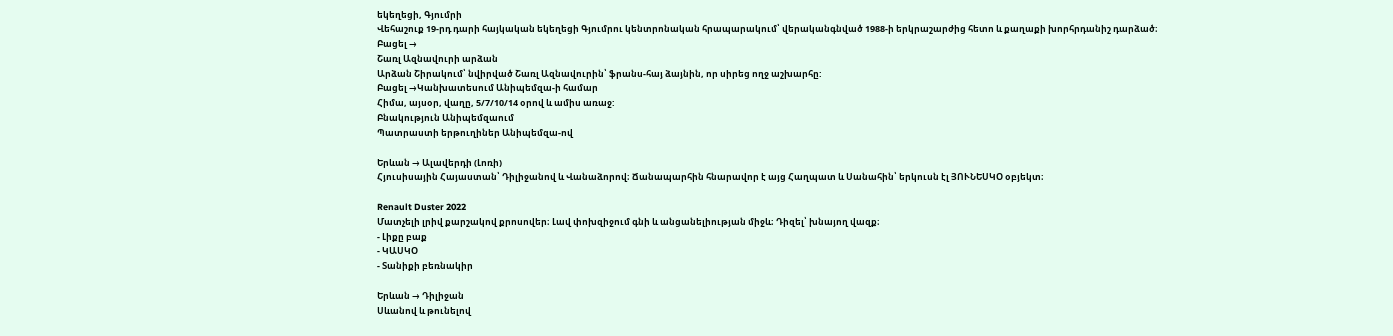եկեղեցի, Գյումրի
Վեհաշուք 19-րդ դարի հայկական եկեղեցի Գյումրու կենտրոնական հրապարակում՝ վերականգնված 1988-ի երկրաշարժից հետո և քաղաքի խորհրդանիշ դարձած։
Բացել →
Շառլ Ազնավուրի արձան
Արձան Շիրակում՝ նվիրված Շառլ Ազնավուրին՝ ֆրանս-հայ ձայնին, որ սիրեց ողջ աշխարհը:
Բացել →Կանխատեսում Անիպեմզա-ի համար
Հիմա, այսօր, վաղը, 5/7/10/14 օրով և ամիս առաջ:
Բնակություն Անիպեմզաում
Պատրաստի երթուղիներ Անիպեմզա-ով

Երևան → Ալավերդի (Լոռի)
Հյուսիսային Հայաստան՝ Դիլիջանով և Վանաձորով։ Ճանապարհին հնարավոր է այց Հաղպատ և Սանահին՝ երկուսն էլ ՅՈՒՆԵՍԿՕ օբյեկտ։

Renault Duster 2022
Մատչելի լրիվ քարշակով քրոսովեր։ Լավ փոխզիջում գնի և անցանելիության միջև։ Դիզել՝ խնայող վազք։
- Լիքը բաք
- ԿԱՍԿՕ
- Տանիքի բեռնակիր

Երևան → Դիլիջան
Սևանով և թունելով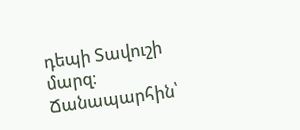դեպի Տավուշի մարզ։ Ճանապարհին՝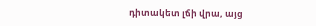դիտակետ լճի վրա, այց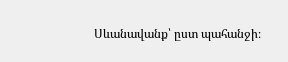Սևանավանք՝ ըստ պահանջի։